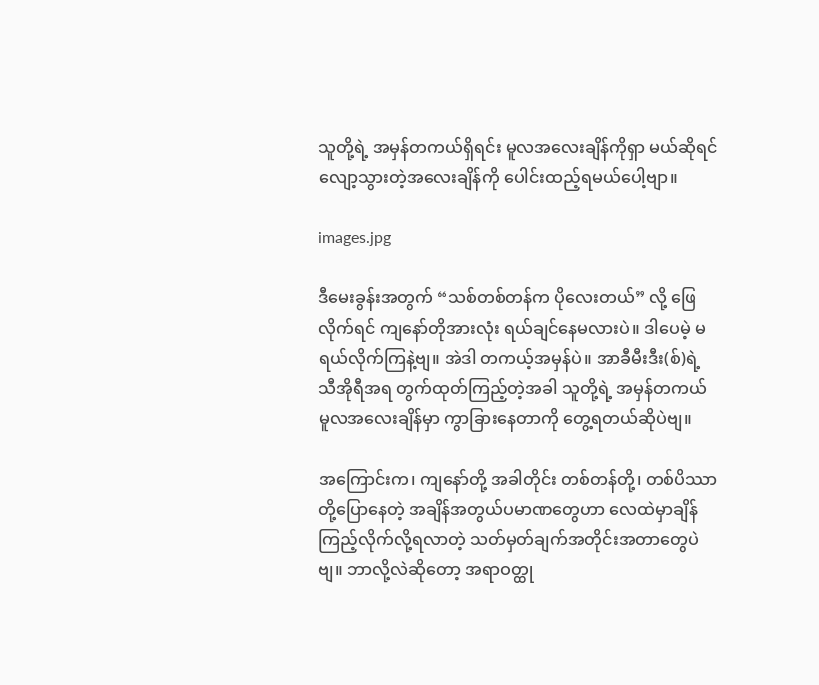သူတို့ရဲ့ အမှန်တကယ်ရှိရင်း မူလအလေးချိန်ကိုရှာ မယ်ဆိုရင် လျော့သွားတဲ့အလေးချိန်ကို ပေါင်းထည့်ရမယ်ပေါ့ဗျာ။

images.jpg

ဒီမေးခွန်းအတွက် “သစ်တစ်တန်က ပိုလေးတယ်” လို့ ဖြေလိုက်ရင် ကျနော်တိုအားလုံး ရယ်ချင်နေမလားပဲ။ ဒါပေမဲ့ မရယ်လိုက်ကြနဲ့ဗျ။ အဲဒါ တကယ့်အမှန်ပဲ။ အာခီမီးဒီး(စ်)ရဲ့ သီအိုရီအရ တွက်ထုတ်ကြည့်တဲ့အခါ သူတို့ရဲ့ အမှန်တကယ် မူလအလေးချိန်မှာ ကွာခြားနေတာကို တွေ့ရတယ်ဆိုပဲဗျ။

အကြောင်းက၊ ကျနော်တို့ အခါတိုင်း တစ်တန်တို့၊ တစ်ပိဿာတို့ပြောနေတဲ့ အချိန်အတွယ်ပမာဏတွေဟာ လေထဲမှာချိန်ကြည့်လိုက်လို့ရလာတဲ့ သတ်မှတ်ချက်အတိုင်းအတာတွေပဲဗျ။ ဘာလို့လဲဆိုတော့ အရာဝတ္ထု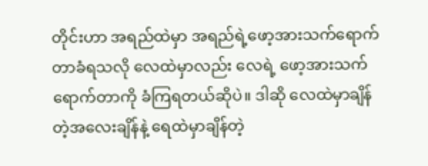တိုင်းဟာ အရည်ထဲမှာ အရည်ရဲ့ဖော့အားသက်ရောက်တာခံရသလို လေထဲမှာလည်း လေရဲ့ ဖော့အားသက်ရောက်တာကို ခံကြရတယ်ဆိုပဲ။ ဒါဆို လေထဲမှာချိန်တဲ့အလေးချိန်နဲ့ ရေထဲမှာချိန်တဲ့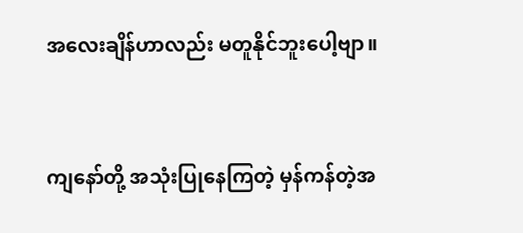အလေးချိန်ဟာလည်း မတူနိုင်ဘူးပေါ့ဗျာ။



ကျနော်တို့ အသုံးပြုနေကြတဲ့ မှန်ကန်တဲ့အ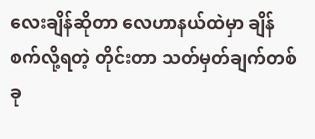လေးချိန်ဆိုတာ လေဟာနယ်ထဲမှာ ချိန်စက်လို့ရတဲ့ တိုင်းတာ သတ်မှတ်ချက်တစ်ခု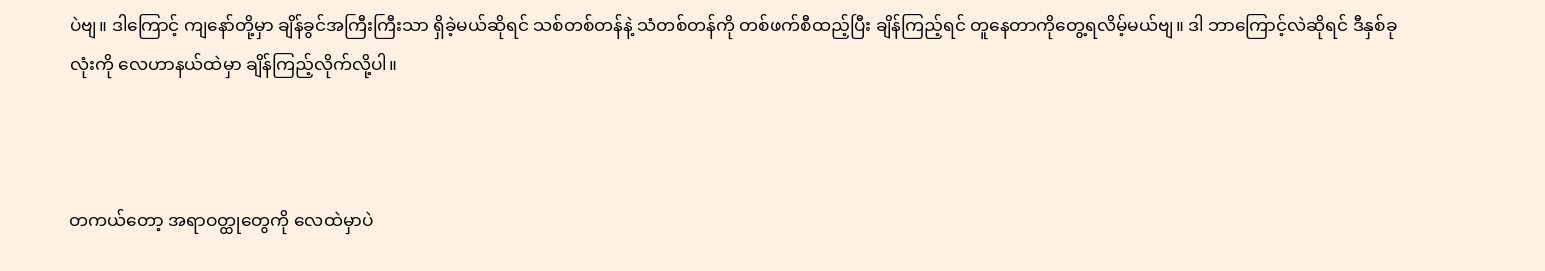ပဲဗျ။ ဒါကြောင့် ကျနော်တို့မှာ ချိန်ခွင်အကြီးကြီးသာ ရှိခဲ့မယ်ဆိုရင် သစ်တစ်တန်နဲ့ သံတစ်တန်ကို တစ်ဖက်စီထည့်ပြီး ချိန်ကြည့်ရင် တူနေတာကိုတွေ့ရလိမ့်မယ်ဗျ။ ဒါ ဘာကြောင့်လဲဆိုရင် ဒီနှစ်ခုလုံးကို လေဟာနယ်ထဲမှာ ချိန်ကြည့်လိုက်လို့ပါ။



တကယ်တော့ အရာဝတ္ထုတွေကို လေထဲမှာပဲ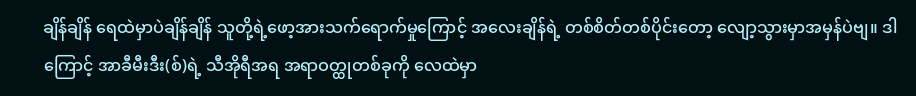ချိန်ချိန် ရေထဲမှာပဲချိန်ချိန် သူတို့ရဲ့ဖော့အားသက်ရောက်မှုကြောင့် အလေးချိန်ရဲ့ တစ်စိတ်တစ်ပိုင်းတော့ လျော့သွားမှာအမှန်ပဲဗျ။ ဒါကြောင့် အာခီမီးဒီး(စ်)ရဲ့ သီအိုရီအရ အရာဝတ္ထုတစ်ခုကို လေထဲမှာ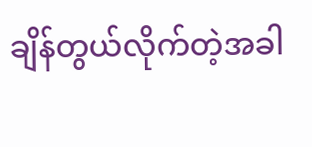ချိန်တွယ်လိုက်တဲ့အခါ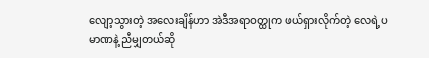လျော့သွားတဲ့ အလေးချိန်ဟာ အဲဒီအရာဝတ္ထုက ဖယ်ရှားလိုက်တဲ့ လေရဲ့ပမာဏနဲ့ ညီမျှတယ်ဆို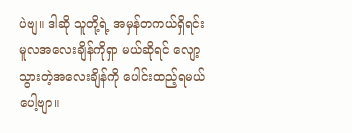ပဲဗျ။ ဒါဆို သူတို့ရဲ့ အမှန်တကယ်ရှိရင်း မူလအလေးချိန်ကိုရှာ မယ်ဆိုရင် လျော့သွားတဲ့အလေးချိန်ကို ပေါင်းထည့်ရမယ်ပေါ့ဗျာ။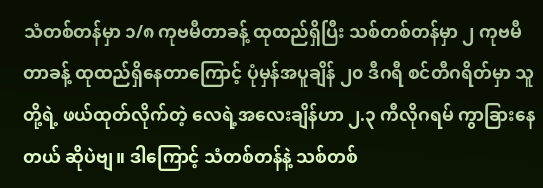သံတစ်တန်မှာ ၁/၈ ကုဗမီတာခန့် ထုထည်ရှိပြီး သစ်တစ်တန်မှာ ၂ ကုဗမီတာခန့် ထုထည်ရှိနေတာကြောင့် ပုံမှန်အပူချိန် ၂၀ ဒီဂရီ စင်တီဂရိတ်မှာ သူတို့ရဲ့ ဖယ်ထုတ်လိုက်တဲ့ လေရဲ့အလေးချိန်ဟာ ၂.၃ ကီလိုဂရမ် ကွာခြားနေတယ် ဆိုပဲဗျ။ ဒါကြောင့် သံတစ်တန်နဲ့ သစ်တစ်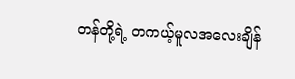တန်တို့ရဲ့ တကယ့်မူလအလေးချိန်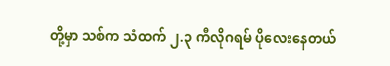တို့မှာ သစ်က သံထက် ၂.၃ ကီလိုဂရမ် ပိုလေးနေတယ်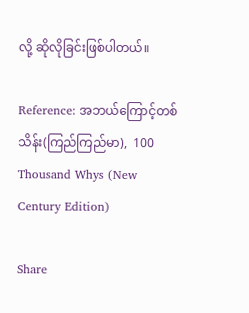လို့ ဆိုလိုခြင်းဖြစ်ပါတယ်။

Reference: အဘယ်ကြောင့်တစ်သိန်း(ကြည်ကြည်မာ),  100 Thousand Whys (New Century Edition)

Share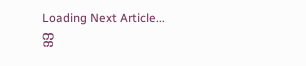Loading Next Article...
က္က